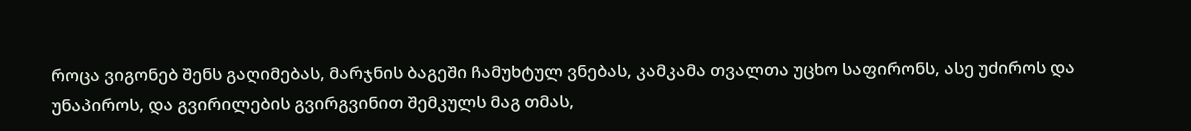როცა ვიგონებ შენს გაღიმებას, მარჯნის ბაგეში ჩამუხტულ ვნებას, კამკამა თვალთა უცხო საფირონს, ასე უძიროს და უნაპიროს, და გვირილების გვირგვინით შემკულს მაგ თმას,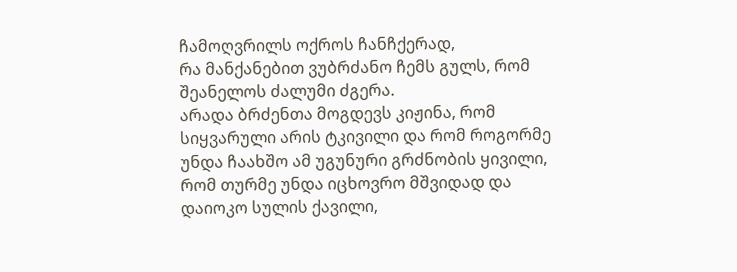ჩამოღვრილს ოქროს ჩანჩქერად,
რა მანქანებით ვუბრძანო ჩემს გულს, რომ შეანელოს ძალუმი ძგერა.
არადა ბრძენთა მოგდევს კიჟინა, რომ სიყვარული არის ტკივილი და რომ როგორმე უნდა ჩაახშო ამ უგუნური გრძნობის ყივილი,
რომ თურმე უნდა იცხოვრო მშვიდად და დაიოკო სულის ქავილი,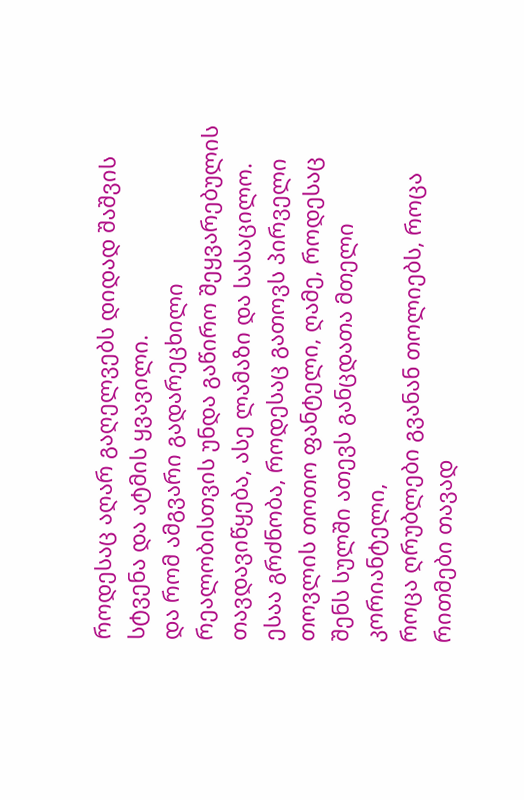როდესაც აღარ გაღელვებს დიდად შაშვის სტვენა და ატმის ყვავილი.
და რომ ამგვარი გადარეცხილი რეალობისთვის უნდა გაწირო შეყვარებულის თავდავიწყება, ასე ლამაზი და სასაცილო.
ესაა გრძნობა, როდესაც გათოვს პირველი თოვლის თოთო ფანტელი, ღამე, როდესაც შენს სულში ათევს განცდათა მთელი კორიანტელი,
როცა ღრუბლები გვანან თოლიებს, როცა რითმები თავად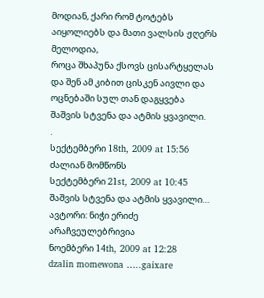მოდიან, ქარი რომ ტოტებს აიყოლიებს და მათი ვალსის ჟღერს მელოდია,
როცა შხაპუნა ქსოვს ცისარტყელას და შენ ამ კიბით ცისკენ აივლი და ოცნებაში სულ თან დაგყვება
შაშვის სტვენა და ატმის ყვავილი.
.
სექტემბერი 18th, 2009 at 15:56
ძალიან მომწონს
სექტემბერი 21st, 2009 at 10:45
შაშვის სტვენა და ატმის ყვავილი…
ავტორი: ნიჭი ერიძე
არაჩვეულებრივია
ნოემბერი 14th, 2009 at 12:28
dzalin momewona …..gaixare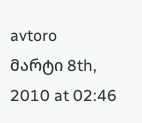avtoro
მარტი 8th, 2010 at 02:46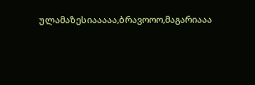ულამაზესიააააა,ბრავოოო,მაგარიააა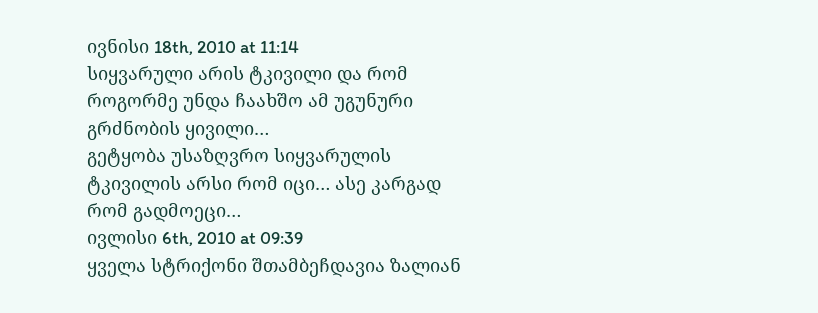ივნისი 18th, 2010 at 11:14
სიყვარული არის ტკივილი და რომ როგორმე უნდა ჩაახშო ამ უგუნური გრძნობის ყივილი…
გეტყობა უსაზღვრო სიყვარულის ტკივილის არსი რომ იცი… ასე კარგად რომ გადმოეცი…
ივლისი 6th, 2010 at 09:39
ყველა სტრიქონი შთამბეჩდავია ზალიან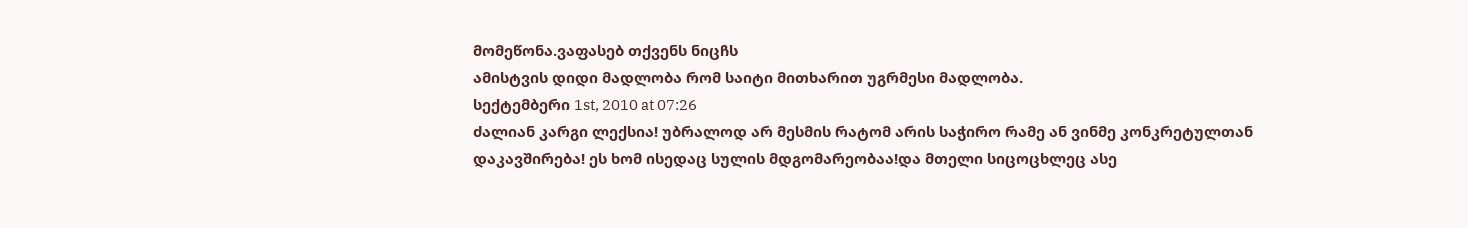მომეწონა.ვაფასებ თქვენს ნიცჩს
ამისტვის დიდი მადლობა რომ საიტი მითხარით უგრმესი მადლობა.
სექტემბერი 1st, 2010 at 07:26
ძალიან კარგი ლექსია! უბრალოდ არ მესმის რატომ არის საჭირო რამე ან ვინმე კონკრეტულთან დაკავშირება! ეს ხომ ისედაც სულის მდგომარეობაა!და მთელი სიცოცხლეც ასე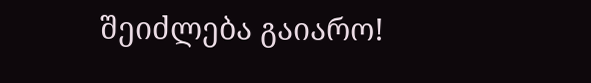შეიძლება გაიარო!